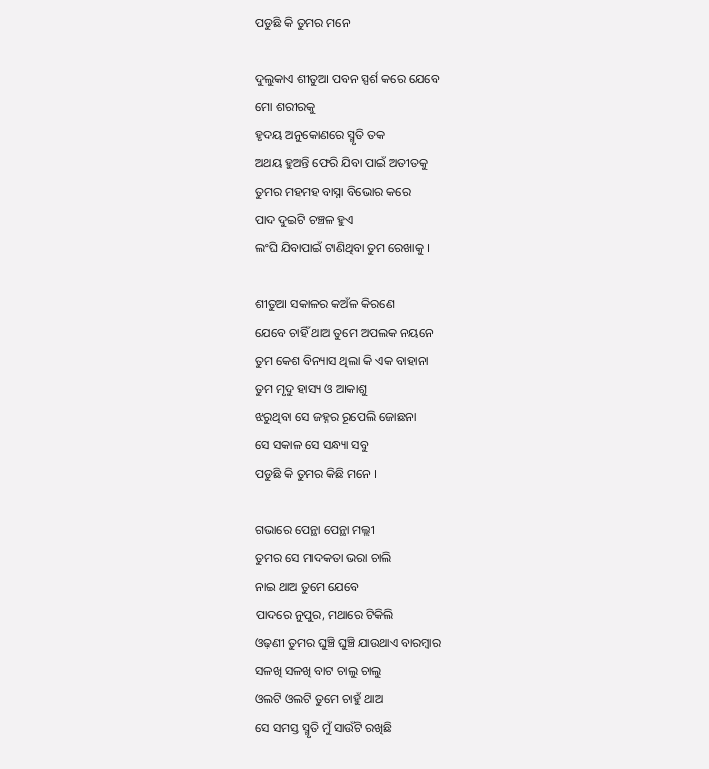ପଡୁଛି କି ତୁମର ମନେ

ଦୁଲୁକାଏ ଶୀତୁଆ ପବନ ସ୍ପର୍ଶ କରେ ଯେବେ
ମୋ ଶରୀରକୁ
ହୃଦୟ ଅନୁକୋଣରେ ସ୍ମୃତି ତକ
ଅଥୟ ହୁଅନ୍ତି ଫେରି ଯିବା ପାଇଁ ଅତୀତକୁ
ତୁମର ମହମହ ବାସ୍ନା ବିଭୋର କରେ
ପାଦ ଦୁଇଟି ଚଞ୍ଚଳ ହୁଏ
ଲଂଘି ଯିବାପାଇଁ ଟାଣିଥିବା ତୁମ ରେଖାକୁ ।

ଶୀତୁଆ ସକାଳର କଅଁଳ କିରଣେ
ଯେବେ ଚାହିଁ ଥାଅ ତୁମେ ଅପଲକ ନୟନେ
ତୁମ କେଶ ବିନ୍ୟାସ ଥିଲା କି ଏକ ବାହାନା
ତୁମ ମୃଦୁ ହାସ୍ୟ ଓ ଆକାଶୁ
ଝରୁଥିବା ସେ ଜହ୍ନର ରୂପେଲି ଜୋଛନା
ସେ ସକାଳ ସେ ସନ୍ଧ୍ୟା ସବୁ
ପଡୁଛି କି ତୁମର କିଛି ମନେ ।

ଗଭାରେ ପେନ୍ଥା ପେନ୍ଥା ମଲ୍ଲୀ
ତୁମର ସେ ମାଦକତା ଭରା ଚାଲି
ନାଇ ଥାଅ ତୁମେ ଯେବେ
ପାଦରେ ନୁପୁର, ମଥାରେ ଟିକିଲି
ଓଢ଼ଣୀ ତୁମର ଘୁଞ୍ଚି ଘୁଞ୍ଚି ଯାଉଥାଏ ବାରମ୍ବାର
ସଳଖି ସଳଖି ବାଟ ଚାଲୁ ଚାଲୁ
ଓଲଟି ଓଲଟି ତୁମେ ଚାହୁଁ ଥାଅ
ସେ ସମସ୍ତ ସ୍ମୃତି ମୁଁ ସାଉଁଟି ରଖିଛି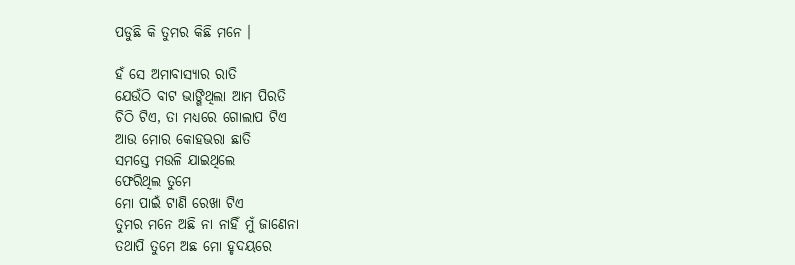ପଡୁଛି କି ତୁମର କିଛି ମନେ ।

ହଁ ସେ ଅମାବାସ୍ୟାର ରାତି
ଯେଉଁଠି ବାଟ ଭାଙ୍ଗିଥିଲା ଆମ ପିରତି
ଚିଠି ଟିଏ, ତା ମଧ୍ୟରେ ଗୋଲାପ ଟିଏ
ଆଉ ମୋର କୋହଭରା ଛାତି
ସମସ୍ତେ ମଉଳି ଯାଇଥିଲେ
ଫେରିଥିଲ ତୁମେ
ମୋ ପାଇଁ ଟାଣି ରେଖା ଟିଏ
ତୁମର ମନେ ଅଛି ନା ନାହିଁ ମୁଁ ଜାଣେନା
ତଥାପି ତୁମେ ଅଛ ମୋ ହୃଦୟରେ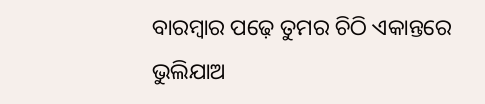ବାରମ୍ବାର ପଢ଼େ ତୁମର ଚିଠି ଏକାନ୍ତରେ
ଭୁଲିଯାଅ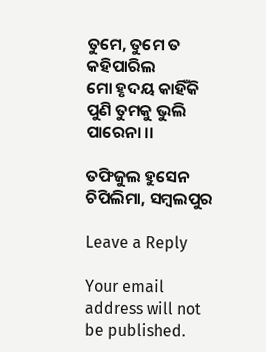ତୁମେ, ତୁମେ ତ କହିପାରିଲ
ମୋ ହୃଦୟ କାହିଁକି ପୁଣି ତୁମକୁ ଭୁଲି ପାରେନା ।।

ତଫିଜୁଲ ହୁସେନ
ଚିପିଲିମା, ସମ୍ବଲପୁର

Leave a Reply

Your email address will not be published.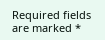Required fields are marked *